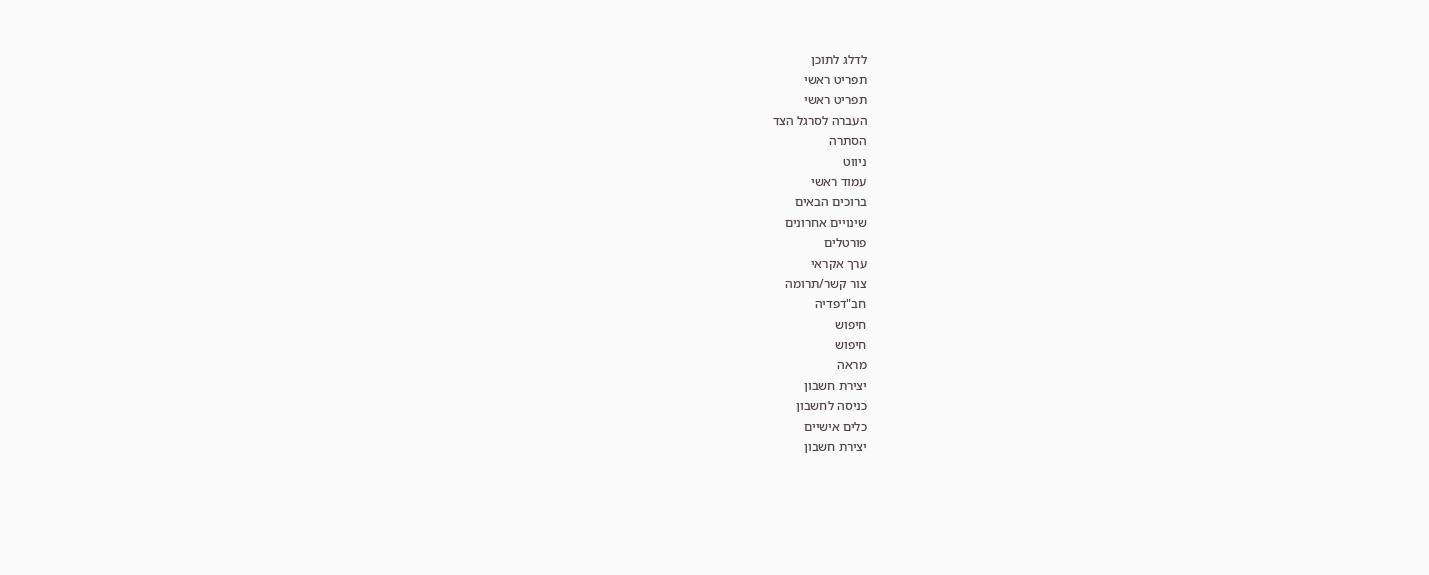לדלג לתוכן
תפריט ראשי
תפריט ראשי
העברה לסרגל הצד
הסתרה
ניווט
עמוד ראשי
ברוכים הבאים
שינויים אחרונים
פורטלים
ערך אקראי
צור קשר/תרומה
חב"דפדיה
חיפוש
חיפוש
מראה
יצירת חשבון
כניסה לחשבון
כלים אישיים
יצירת חשבון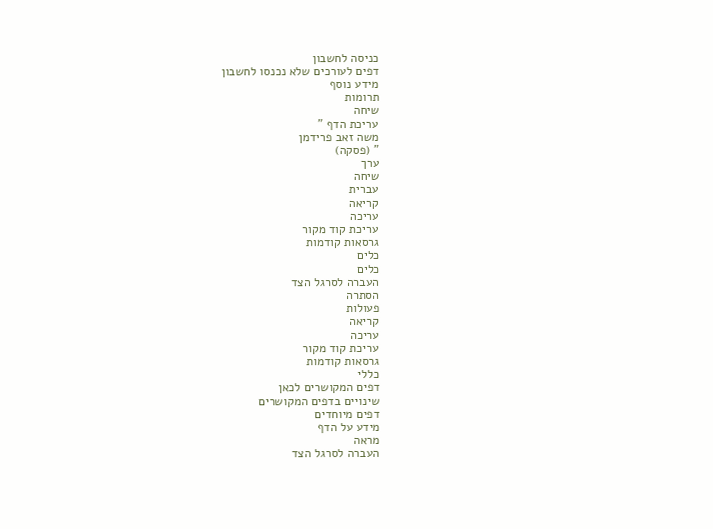כניסה לחשבון
דפים לעורכים שלא נכנסו לחשבון
מידע נוסף
תרומות
שיחה
עריכת הדף "
משה זאב פרידמן
" (פסקה)
ערך
שיחה
עברית
קריאה
עריכה
עריכת קוד מקור
גרסאות קודמות
כלים
כלים
העברה לסרגל הצד
הסתרה
פעולות
קריאה
עריכה
עריכת קוד מקור
גרסאות קודמות
כללי
דפים המקושרים לכאן
שינויים בדפים המקושרים
דפים מיוחדים
מידע על הדף
מראה
העברה לסרגל הצד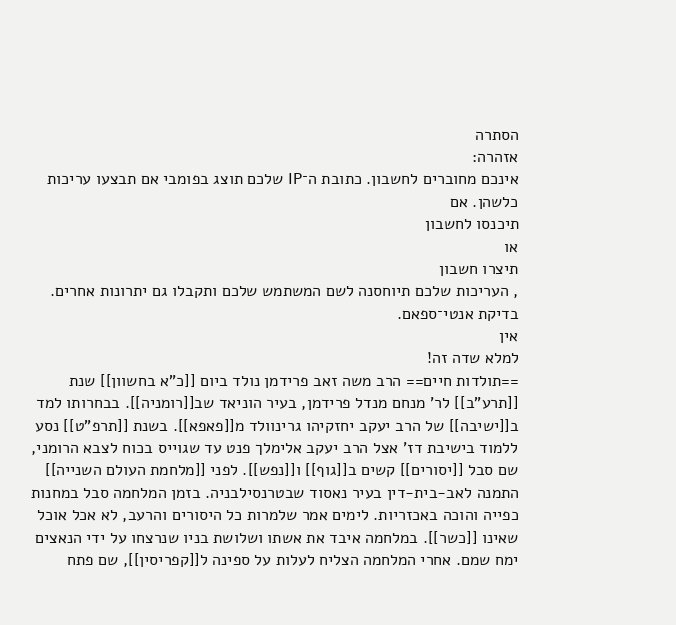הסתרה
אזהרה:
אינכם מחוברים לחשבון. כתובת ה־IP שלכם תוצג בפומבי אם תבצעו עריכות כלשהן. אם
תיכנסו לחשבון
או
תיצרו חשבון
, העריכות שלכם תיוחסנה לשם המשתמש שלכם ותקבלו גם יתרונות אחרים.
בדיקת אנטי־ספאם.
אין
למלא שדה זה!
==תולדות חיים== הרב משה זאב פרידמן נולד ביום [[כ"א בחשוון]] שנת [[תרע"ב]] לר' מנחם מנדל פרידמן, בעיר הוניאד שב[[רומניה]]. בבחרותו למד ב[[ישיבה]] של הרב יעקב יחזקיהו גרינוולד מ[[פאפא]]. בשנת [[תרפ"ט]] נסע ללמוד בישיבת דז' אצל הרב יעקב אלימלך פנט עד שגוייס בכוח לצבא הרומני, שם סבל [[יסורים]] קשים ב[[גוף]] ו[[נפש]]. לפני [[מלחמת העולם השנייה]] התמנה לאב-בית-דין בעיר נאסוד שבטרנסילבניה. בזמן המלחמה סבל במחנות כפייה והוכה באכזריות. לימים אמר שלמרות כל היסורים והרעב, לא אכל אוכל שאינו [[כשר]]. במלחמה איבד את אשתו ושלושת בניו שנרצחו על ידי הנאצים ימח שמם. אחרי המלחמה הצליח לעלות על ספינה ל[[קפריסין]], שם פתח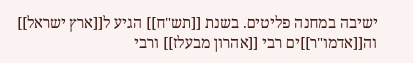ישיבה במחנה פליטים. בשנת [[תש"ח]] הגיע ל[[ארץ ישראל]] וה[[אדמו"ר]]ים רבי [[אהרון מבעלז]] ורבי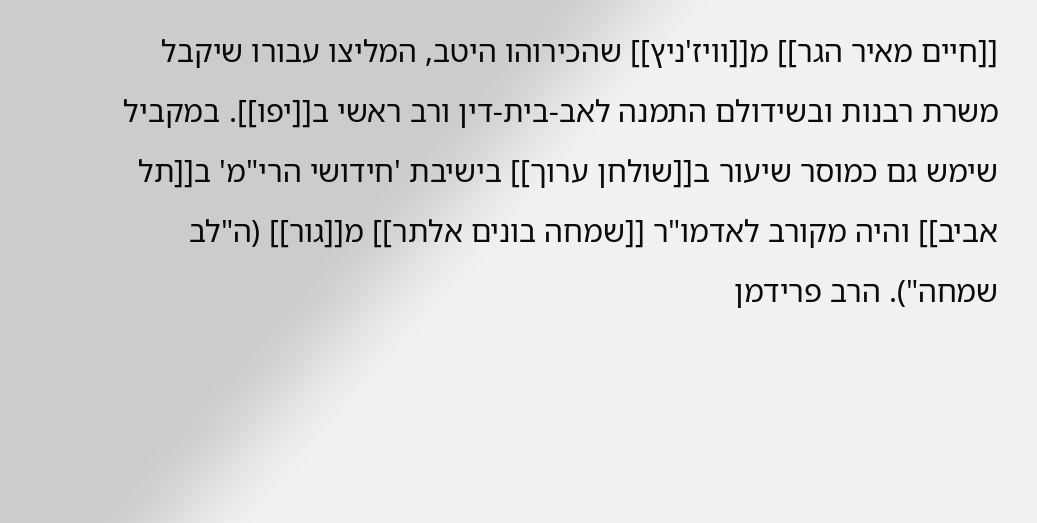[[חיים מאיר הגר]] מ[[וויז'ניץ]] שהכירוהו היטב, המליצו עבורו שיקבל משרת רבנות ובשידולם התמנה לאב-בית-דין ורב ראשי ב[[יפו]]. במקביל שימש גם כמוסר שיעור ב[[שולחן ערוך]] בישיבת 'חידושי הרי"מ' ב[[תל אביב]] והיה מקורב לאדמו"ר [[שמחה בונים אלתר]] מ[[גור]] (ה"לב שמחה"). הרב פרידמן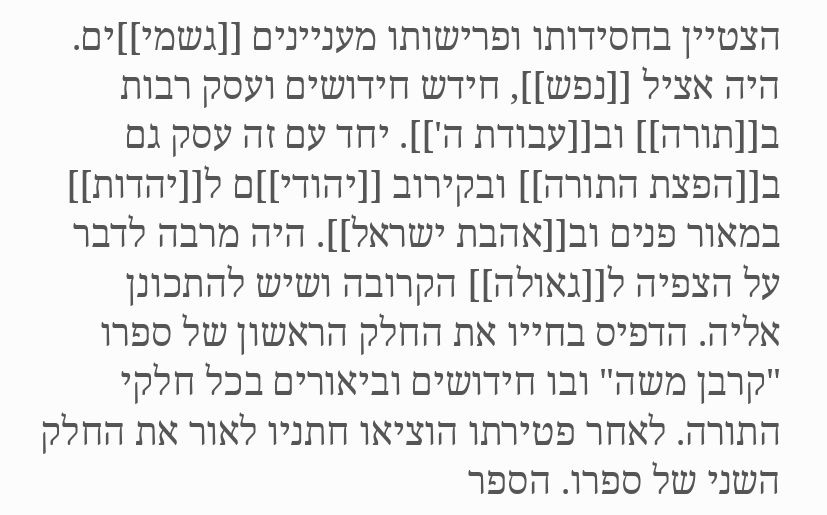הצטיין בחסידותו ופרישותו מעניינים [[גשמי]]ים. היה אציל [[נפש]], חידש חידושים ועסק רבות ב[[תורה]] וב[[עבודת ה']]. יחד עם זה עסק גם ב[[הפצת התורה]] ובקירוב [[יהודי]]ם ל[[יהדות]] במאור פנים וב[[אהבת ישראל]]. היה מרבה לדבר על הצפיה ל[[גאולה]] הקרובה ושיש להתכונן אליה. הדפיס בחייו את החלק הראשון של ספרו "קרבן משה" ובו חידושים וביאורים בכל חלקי התורה. לאחר פטירתו הוציאו חתניו לאור את החלק השני של ספרו. הספר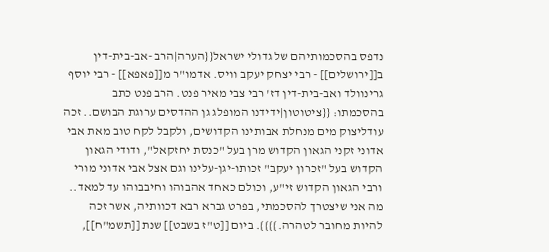נדפס בהסכמותיהם של גדולי ישראל{{הערה|הרב -אב-בית-דין ב[[ירושלים]] - רבי יצחק יעקב וויס. אדמו"ר מ[[פאפא]] - רבי יוסף גרינוולד ואב-בית-דין דז' רבי צבי מאיר פנט. הרב פנט כתב בהסכמתו: {{ציטוטון|ידידנו המופלג גן ההדסים ערוגת הבושם.. זכה עודליצוק מים מנחלת אבותינו הקדושים, ולקבל לקח טוב מאת אבי אדוני זקני הגאון הקדוש מרן בעל "כנסת יחזקאל", ודודי הגאון הקדוש בעל "זכרון יעקב" זכותו-יגן-עלינו וגם אצל אבי אדוני מורי ורבי הגאון הקדוש זי"ע, וכולם כאחד אהבוהו וחיבבוהו עד למאד.. מה אני שיצטרך להסכמתי, בפרט גברא רבא דכוותיה, אשר זכה להיות מחובר לטהרה.}}}}. ביום [[ט"ז בשבט]] שנת [[תשמ"ח]],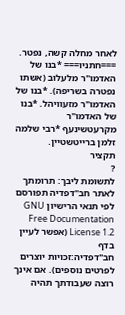לאחר מחלה קשה, נפטר. ===חתניו=== *בנו של האדמו"ר מלעלוב (אשתו נפטרה בשריפה). *בנו של האדמו"ר מזעוויהל. *בנו של האדמו"ר מקרעטשינעף *רבי שלמה זלמן ברייטשטיין.
תקציר
?
לתשומת ליבך: תרומתך לאתר חב"דפדיה תפורסם לפי תנאי הרישיון GNU Free Documentation License 1.2 (אפשר לעיין בדף
חב"דפדיה:זכויות יוצרים
לפרטים נוספים). אם אינך רוצה שעבודתך תהיה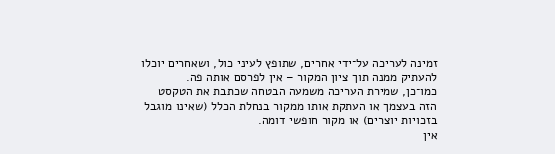זמינה לעריכה על־ידי אחרים, שתופץ לעיני כול, ושאחרים יוכלו להעתיק ממנה תוך ציון המקור – אין לפרסם אותה פה.
כמו־כן, שמירת העריכה משמעה הבטחה שכתבת את הטקסט הזה בעצמך או העתקת אותו ממקור בנחלת הכלל (שאינו מוגבל בזכויות יוצרים) או מקור חופשי דומה.
אין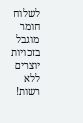לשלוח חומר מוגבל בזכויות יוצרים ללא רשות!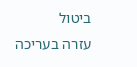ביטול
עזרה בעריכה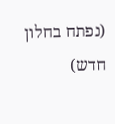(נפתח בחלון חדש)